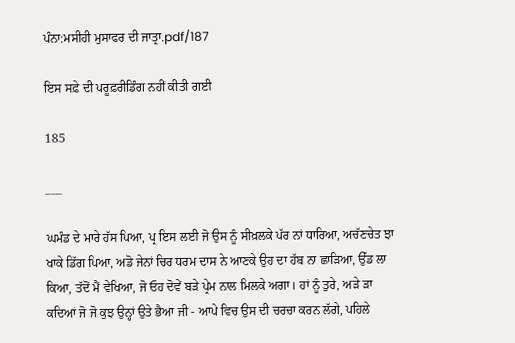ਪੰਨਾ:ਮਸੀਹੀ ਮੁਸਾਫਰ ਦੀ ਜਾਤ੍ਰਾ.pdf/187

ਇਸ ਸਫ਼ੇ ਦੀ ਪਰੂਫ਼ਰੀਡਿੰਗ ਨਹੀਂ ਕੀਤੀ ਗਈ

185

___

ਘਮੰਡ ਦੇ ਮਾਰੇ ਹੱਸ ਪਿਆ, ਪ੍ਰ ਇਸ ਲਈ ਜੋ ਉਸ ਨੂੰ ਸੀਖ਼ਲਕੇ ਪੱਰ ਨਾਂ ਧਾਰਿਆ, ਅਚੱਣਚੇਤ ਝਾ ਖਾਕੇ ਡਿੱਗ ਪਿਆ, ਅਡੋ ਜੇਨਾਂ ਚਿਰ ਧਰਮ ਦਾਸ ਨੇ ਆਣਕੇ ਉਹ ਦਾ ਹੱਬ ਨਾ ਛਾੜਿਆ, ਉੱਡ ਲਾ ਕਿਆ, ਤੱਦੋਂ ਮੈਂ ਵੇਖਿਆ, ਜੋ ਓਹ ਦੋਵੇਂ ਬੜੇ ਪ੍ਰੇਮ ਨਾਲ ਮਿਲਕੇ ਅਗਾ। ਹਾਂ ਨੂੰ ਤੁਰੇ, ਅੜੇ ੜਾ ਕਦਿਆਂ ਜੋ ਜੋ ਕੁਝ ਉਨ੍ਹਾਂ ਉਤੇ ਭੈਆ ਜੀ - ਆਪੇ ਵਿਚ ਉਸ ਦੀ ਚਰਚਾ ਕਰਨ ਲੱਗੇ, ਪਹਿਲੇ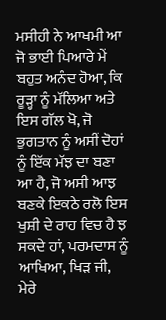ਮਸੀਹੀ ਨੇ ਆਖਮੀ ਆ ਜੋ ਭਾਈ ਪਿਆਰੇ ਮੇਂ ਬਹੁਤ ਅਨੰਦ ਹੋਆ, ਕਿ ਰੂੜ੍ਹਾ ਨੂੰ ਮੱਲਿਆ ਅਤੇ ਇਸ ਗੱਲ ਖੋ, ਜੋ ਭੁਗਤਾਨ ਨੂੰ ਅਸੀਂ ਦੋਹਾਂ ਨੂੰ ਇੱਕ ਮੱਝ ਦਾ ਬਣਾ ਆ ਹੈ, ਜੋ ਅਸੀ ਆਝ ਬਣਕੇ ਇਕਠੇ ਰਲੋ ਇਸ ਖੁਸ਼ੀ ਦੇ ਰਾਹ ਵਿਚ ਹੈ ਝ ਸਕਦੇ ਹਾਂ, ਪਰਮਦਾਸ ਨੂੰ ਆਖਿਆ, ਖਿੜ ਜੀ, ਮੇਰੇ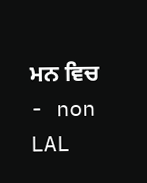ਮਨ ਵਿਚ - non LAL